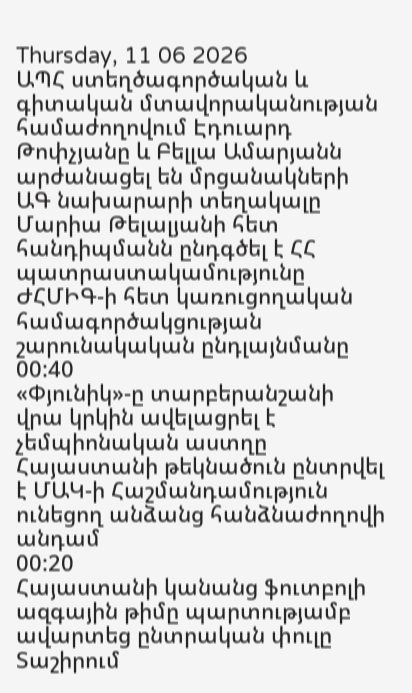Thursday, 11 06 2026
ԱՊՀ ստեղծագործական և գիտական մտավորականության համաժողովում Էդուարդ Թոփչյանը և Բելլա Ամարյանն արժանացել են մրցանակների
ԱԳ նախարարի տեղակալը Մարիա Թելալյանի հետ հանդիպմանն ընդգծել է ՀՀ պատրաստակամությունը ԺՀՄԻԳ-ի հետ կառուցողական համագործակցության շարունակական ընդլայնմանը
00:40
«Փյունիկ»-ը տարբերանշանի վրա կրկին ավելացրել է չեմպիոնական աստղը
Հայաստանի թեկնածուն ընտրվել է ՄԱԿ-ի Հաշմանդամություն ունեցող անձանց հանձնաժողովի անդամ
00:20
Հայաստանի կանանց ֆուտբոլի ազգային թիմը պարտությամբ ավարտեց ընտրական փուլը
Տաշիրում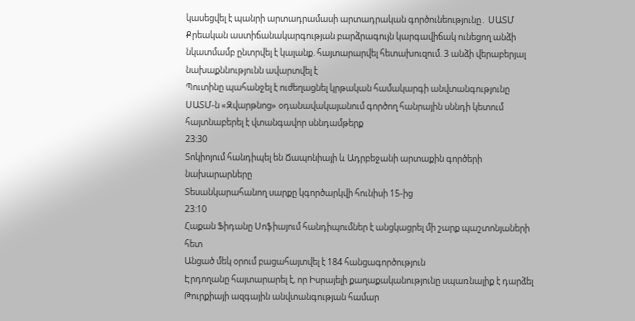կասեցվել է պանրի արտադրամասի արտադրական գործունեությունը․ ՍԱՏՄ
Քրեական աստիճանակարգության բարձրագույն կարգավիճակ ունեցող անձի նկատմամբ ընտրվել է կալանք. հայտարարվել հետախուզում. 3 անձի վերաբերյալ նախաքննությունն ավարտվել է
Պուտինը պահանջել է ուժեղացնել կրթական համակարգի անվտանգությունը
ՍԱՏՄ-ն «Զվարթնոց» օդանավակայանում գործող հանրային սննդի կետում հայտնաբերել է վտանգավոր սննդամթերք
23:30
Տոկիոյում հանդիպել են Ճապոնիայի և Ադրբեջանի արտաքին գործերի նախարարները
Տեսանկարահանող սարքը կգործարկվի հունիսի 15-ից
23:10
Հաքան Ֆիդանը Սոֆիայում հանդիպումներ է անցկացրել մի շարք պաշտոնյաների հետ
Անցած մեկ օրում բացահայտվել է 184 հանցագործություն
Էրդողանը հայտարարել է, որ Իսրայելի քաղաքականությունը սպառնալիք է դարձել Թուրքիայի ազգային անվտանգության համար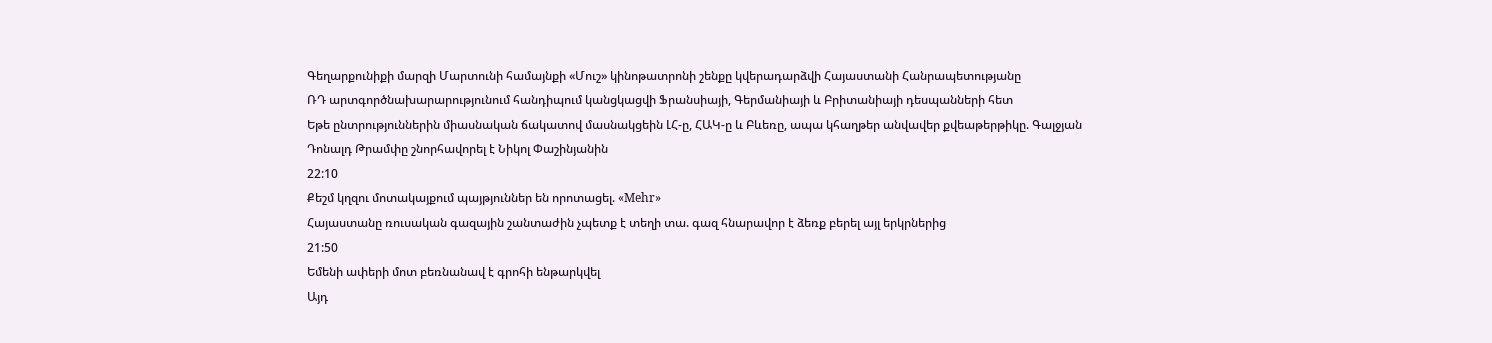Գեղարքունիքի մարզի Մարտունի համայնքի «Մուշ» կինոթատրոնի շենքը կվերադարձվի Հայաստանի Հանրապետությանը
ՌԴ արտգործնախարարությունում հանդիպում կանցկացվի Ֆրանսիայի, Գերմանիայի և Բրիտանիայի դեսպանների հետ
Եթե ընտրություններին միասնական ճակատով մասնակցեին ԼՀ-ը, ՀԱԿ-ը և Բևեռը, ապա կհաղթեր անվավեր քվեաթերթիկը. Գալջյան
Դոնալդ Թրամփը շնորհավորել է Նիկոլ Փաշինյանին
22:10
Քեշմ կղզու մոտակայքում պայթյուններ են որոտացել. «Mehr»
Հայաստանը ռուսական գազային շանտաժին չպետք է տեղի տա. գազ հնարավոր է ձեռք բերել այլ երկրներից
21:50
Եմենի ափերի մոտ բեռնանավ է գրոհի ենթարկվել
Այդ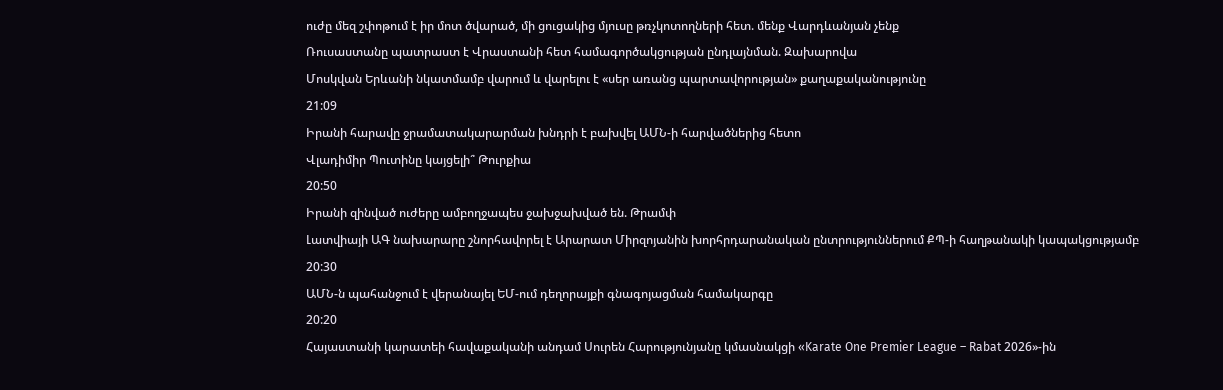ուժը մեզ շփոթում է իր մոտ ծվարած, մի ցուցակից մյուսը թռչկոտողների հետ. մենք Վարդևանյան չենք
Ռուսաստանը պատրաստ է Վրաստանի հետ համագործակցության ընդլայնման. Զախարովա
Մոսկվան Երևանի նկատմամբ վարում և վարելու է «սեր առանց պարտավորության» քաղաքականությունը
21:09
Իրանի հարավը ջրամատակարարման խնդրի է բախվել ԱՄՆ-ի հարվածներից հետո
Վլադիմիր Պուտինը կայցելի՞ Թուրքիա
20:50
Իրանի զինված ուժերը ամբողջապես ջախջախված են. Թրամփ
Լատվիայի ԱԳ նախարարը շնորհավորել է Արարատ Միրզոյանին խորհրդարանական ընտրություններում ՔՊ-ի հաղթանակի կապակցությամբ
20:30
ԱՄՆ-ն պահանջում է վերանայել ԵՄ-ում դեղորայքի գնագոյացման համակարգը
20:20
Հայաստանի կարատեի հավաքականի անդամ Սուրեն Հարությունյանը կմասնակցի «Karate One Premier League – Rabat 2026»-ին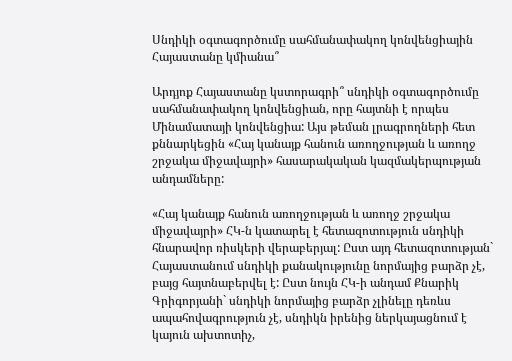Սնդիկի օգտագործումը սահմանափակող կոնվենցիային Հայաստանը կմիանա՞

Արդյոք Հայաստանը կստորագրի՞ սնդիկի օգտագործումը սահմանափակող կոնվենցիան, որը հայտնի է որպես Մինամատայի կոնվենցիա: Այս թեման լրագրողների հետ քննարկեցին «Հայ կանայք հանուն առողջության և առողջ շրջակա միջավայրի» հասարակական կազմակերպության անդամները:

«Հայ կանայք հանուն առողջության և առողջ շրջակա միջավայրի» ՀԿ-ն կատարել է հետազոտություն սնդիկի հնարավոր ռիսկերի վերաբերյալ: Ըստ այդ հետազոտության` Հայաստանում սնդիկի քանակությունը նորմայից բարձր չէ, բայց հայտնաբերվել է: Ըստ նույն ՀԿ-ի անդամ Քնարիկ Գրիգորյանի` սնդիկի նորմայից բարձր չլինելը դեռևս ապահովագրություն չէ, սնդիկն իրենից ներկայացնում է կայուն ախտոտիչ,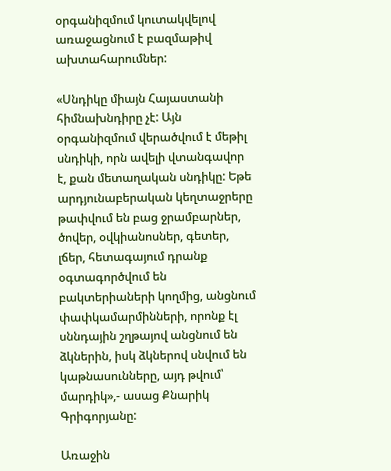օրգանիզմում կուտակվելով առաջացնում է բազմաթիվ ախտահարումներ:

«Սնդիկը միայն Հայաստանի հիմնախնդիրը չէ: Այն օրգանիզմում վերածվում է մեթիլ սնդիկի, որն ավելի վտանգավոր է, քան մետաղական սնդիկը: Եթե արդյունաբերական կեղտաջրերը թափվում են բաց ջրամբարներ, ծովեր, օվկիանոսներ, գետեր, լճեր, հետագայում դրանք օգտագործվում են բակտերիաների կողմից, անցնում փափկամարմինների, որոնք էլ սննդային շղթայով անցնում են ձկներին, իսկ ձկներով սնվում են կաթնասունները, այդ թվում՝ մարդիկ»,- ասաց Քնարիկ Գրիգորյանը:

Առաջին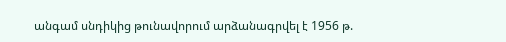անգամ սնդիկից թունավորում արձանագրվել է 1956 թ.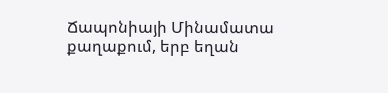Ճապոնիայի Մինամատա քաղաքում, երբ եղան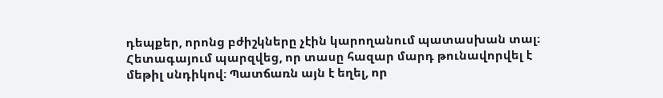դեպքեր, որոնց բժիշկները չէին կարողանում պատասխան տալ։ Հետագայում պարզվեց, որ տասը հազար մարդ թունավորվել է մեթիլ սնդիկով։ Պատճառն այն է եղել, որ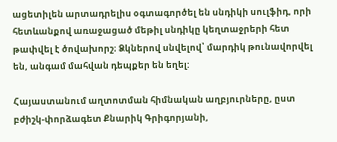ացետիլեն արտադրելիս օգտագործել են սնդիկի սուլֆիդ, որի հետևանքով առաջացած մեթիլ սնդիկը կեղտաջրերի հետ թափվել է ծովախորշ։ Ձկներով սնվելով՝ մարդիկ թունավորվել են, անգամ մահվան դեպքեր են եղել:

Հայաստանում աղտոտման հիմնական աղբյուրները, ըստ բժիշկ-փորձագետ Քնարիկ Գրիգորյանի,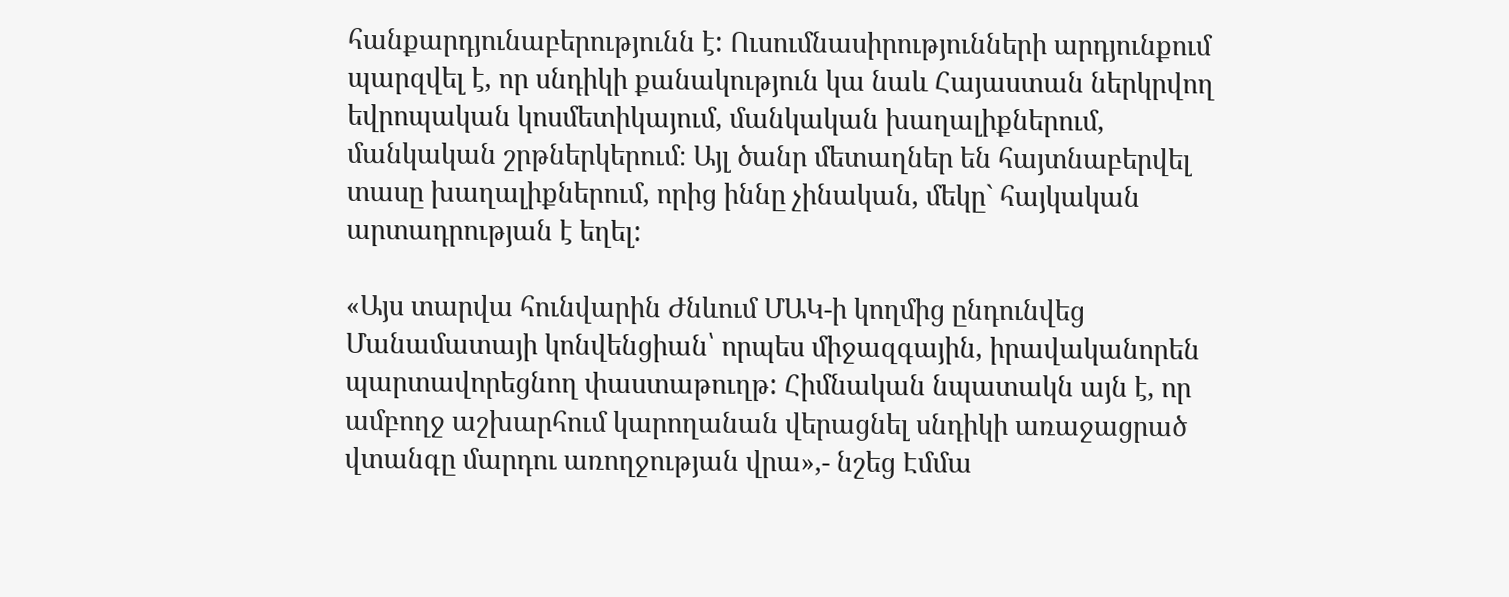հանքարդյունաբերությունն է: Ուսումնասիրությունների արդյունքում պարզվել է, որ սնդիկի քանակություն կա նաև Հայաստան ներկրվող եվրոպական կոսմետիկայում, մանկական խաղալիքներում, մանկական շրթներկերում։ Այլ ծանր մետաղներ են հայտնաբերվել տասը խաղալիքներում, որից իննը չինական, մեկը` հայկական արտադրության է եղել:

«Այս տարվա հունվարին Ժնևում ՄԱԿ-ի կողմից ընդունվեց Մանամատայի կոնվենցիան՝ որպես միջազգային, իրավականորեն պարտավորեցնող փաստաթուղթ: Հիմնական նպատակն այն է, որ ամբողջ աշխարհում կարողանան վերացնել սնդիկի առաջացրած վտանգը մարդու առողջության վրա»,- նշեց Էմմա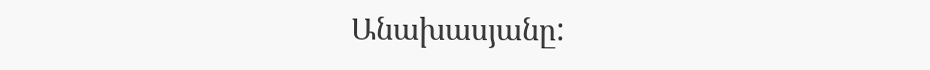Անախասյանը: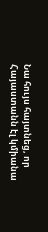Նա հույս հայտնեց, որ Հայաստանն էլ կմիանա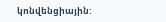կոնվենցիային: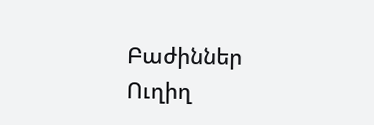Բաժիններ
Ուղիղ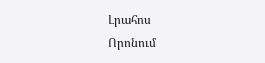Լրահոս
Որոնում